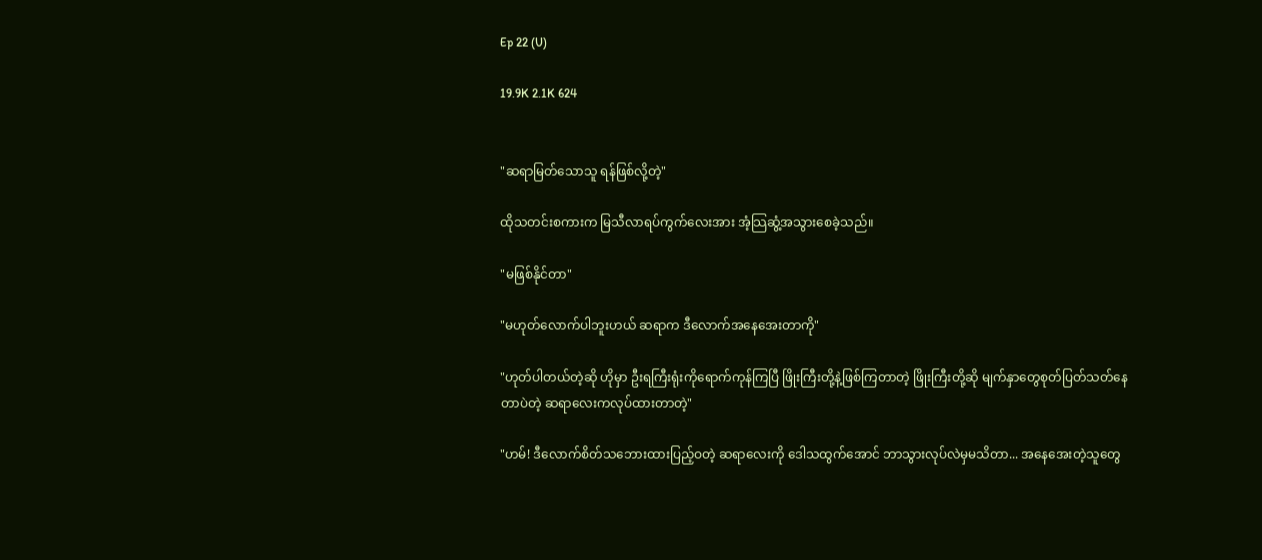Ep 22 (U)

19.9K 2.1K 624


"ဆရာမြတ်သောသူ ရန်ဖြစ်လို့တဲ့"

ထိုသတင်းစကားက မြသီလာရပ်ကွက်လေးအား အံ့သြဆွံ့အသွားစေခဲ့သည်။

"မဖြစ်နိုင်တာ"

"မဟုတ်လောက်ပါဘူးဟယ် ဆရာက ဒီလောက်အနေအေးတာကို"

"ဟုတ်ပါတယ်တဲ့ဆို ဟိုမှာ ဦးရကြီးရုံးကိုရောက်ကုန်ကြပြီ ဖြိုးကြီးတို့နဲ့ဖြစ်ကြတာတဲ့ ဖြိုးကြီးတို့ဆို မျက်နှာတွေစုတ်ပြတ်သတ်နေတာပဲတဲ့ ဆရာလေးကလုပ်ထားတာတဲ့"

"ဟမ်! ဒီလောက်စိတ်သဘေားထားပြည့်ဝတဲ့ ဆရာလေးကို ဒေါသထွက်အောင် ဘာသွားလုပ်လဲမှမသိတာ... အနေအေးတဲ့သူတွေ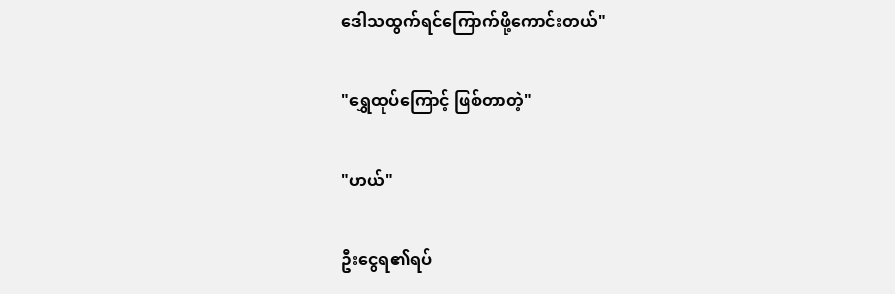ဒေါသထွက်ရင်ကြောက်ဖို့ကောင်းတယ်"

"ရွှေထုပ်ကြောင့် ဖြစ်တာတဲ့"

"ဟယ်"

ဦးငွေရ၏ရပ်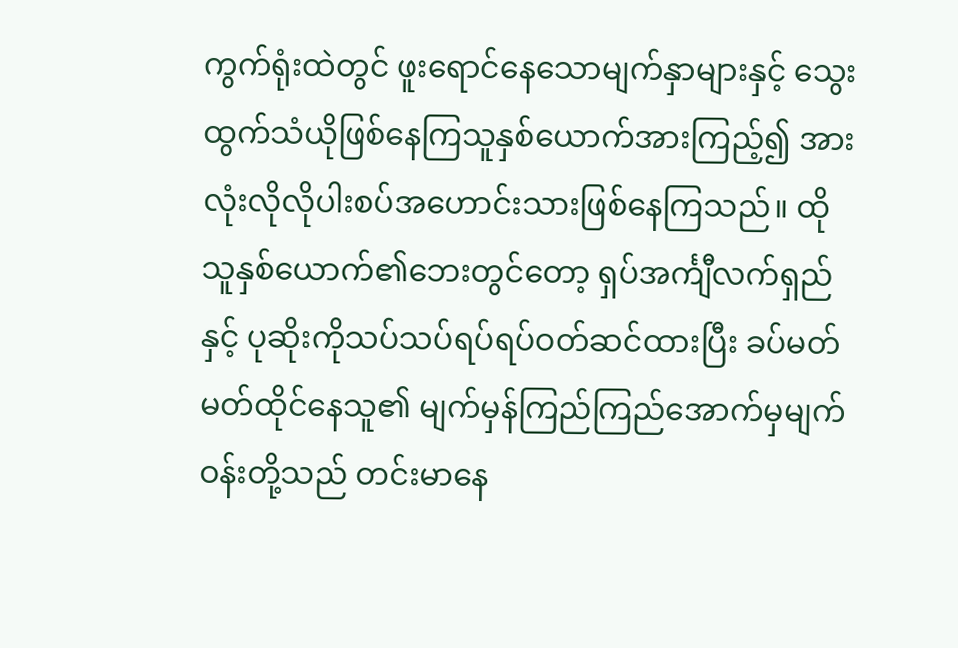ကွက်ရုံးထဲတွင် ဖူးရောင်နေသောမျက်နှာများနှင့် သွေးထွက်သံယိုဖြစ်နေကြသူနှစ်ယောက်အားကြည့်၍ အားလုံးလိုလိုပါးစပ်အဟောင်းသားဖြစ်နေကြသည်။ ထိုသူနှစ်ယောက်၏ဘေးတွင်တော့ ရှပ်အင်္ကျီလက်ရှည်နှင့် ပုဆိုးကိုသပ်သပ်ရပ်ရပ်ဝတ်ဆင်ထားပြီး ခပ်မတ်မတ်ထိုင်နေသူ၏ မျက်မှန်ကြည်ကြည်အောက်မှမျက်ဝန်းတို့သည် တင်းမာနေ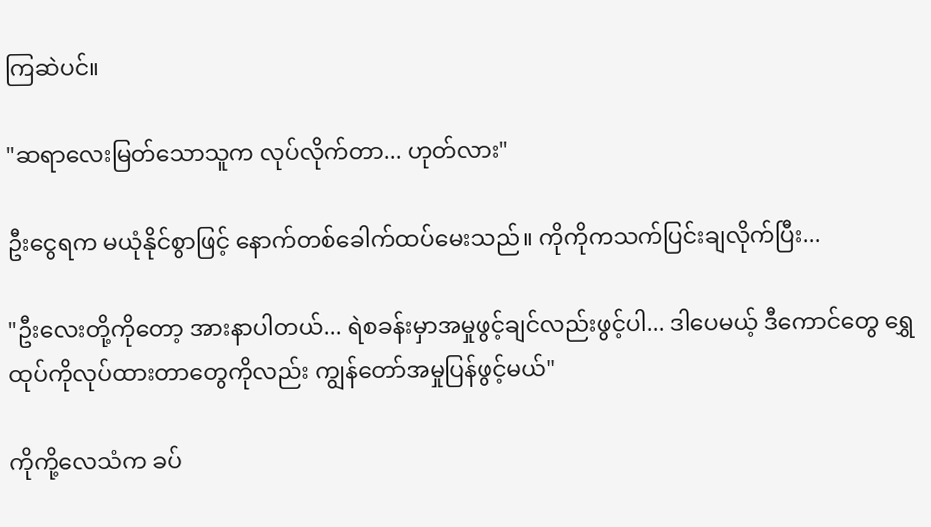ကြဆဲပင်။

"ဆရာလေးမြတ်သောသူက လုပ်လိုက်တာ... ဟုတ်လား"

ဦးငွေရက မယုံနိုင်စွာဖြင့် နောက်တစ်ခေါက်ထပ်မေးသည်။ ကိုကိုကသက်ပြင်းချလိုက်ပြီး...

"ဦးလေးတို့ကိုတော့ အားနာပါတယ်... ရဲစခန်းမှာအမှုဖွင့်ချင်လည်းဖွင့်ပါ... ဒါပေမယ့် ဒီကောင်တွေ ရွှေထုပ်ကိုလုပ်ထားတာတွေကိုလည်း ကျွန်တော်အမှုပြန်ဖွင့်မယ်"

ကိုကို့လေသံက ခပ်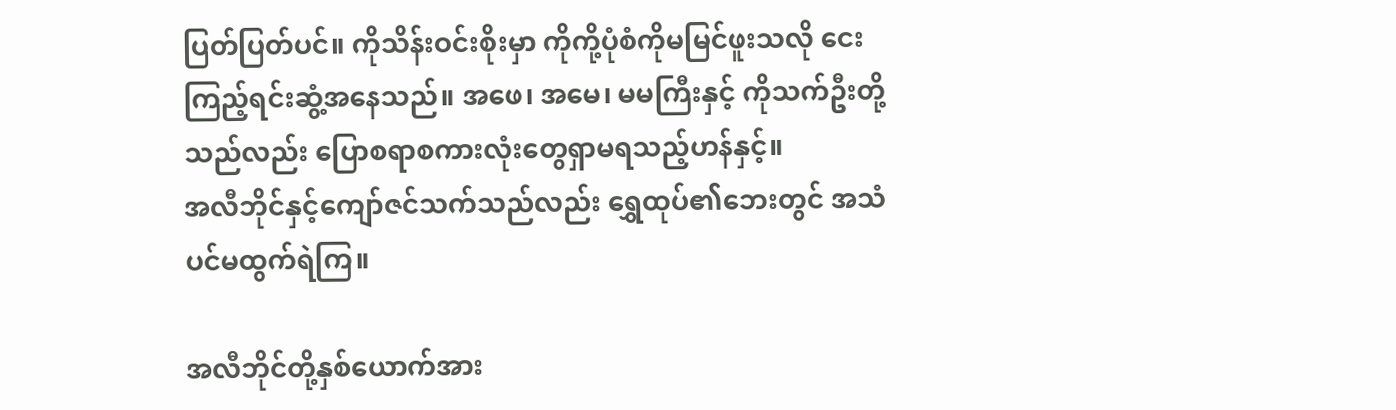ပြတ်ပြတ်ပင်။ ကိုသိန်းဝင်းစိုးမှာ ကိုကို့ပုံစံကိုမမြင်ဖူးသလို ငေးကြည့်ရင်းဆွံ့အနေသည်။ အဖေ၊ အမေ၊ မမကြီးနှင့် ကိုသက်ဦးတို့သည်လည်း ပြောစရာစကားလုံးတွေရှာမရသည့်ဟန်နှင့်။
အလီဘိုင်နှင့်ကျော်ဇင်သက်သည်လည်း ရွှေထုပ်၏ဘေးတွင် အသံပင်မထွက်ရဲကြ။

အလီဘိုင်တို့နှစ်ယောက်အား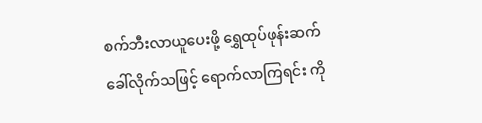စက်ဘီးလာယူပေးဖို့ ရွှေထုပ်ဖုန်းဆက်ခေါ်လိုက်သဖြင့် ရောက်လာကြရင်း ကို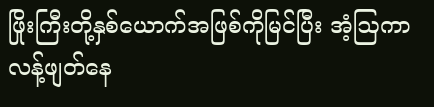ဖြိုးကြီးတို့နှစ်ယောက်အဖြစ်ကိုမြင်ပြီး အံ့ဩကာလန့်ဖျတ်နေ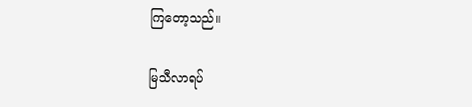ကြတော့သည်။

မြသီလာရပ်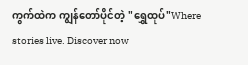ကွက်ထဲက ကျွန်တော်ပိုင်တဲ့ "ရွှေထုပ်"Where stories live. Discover now